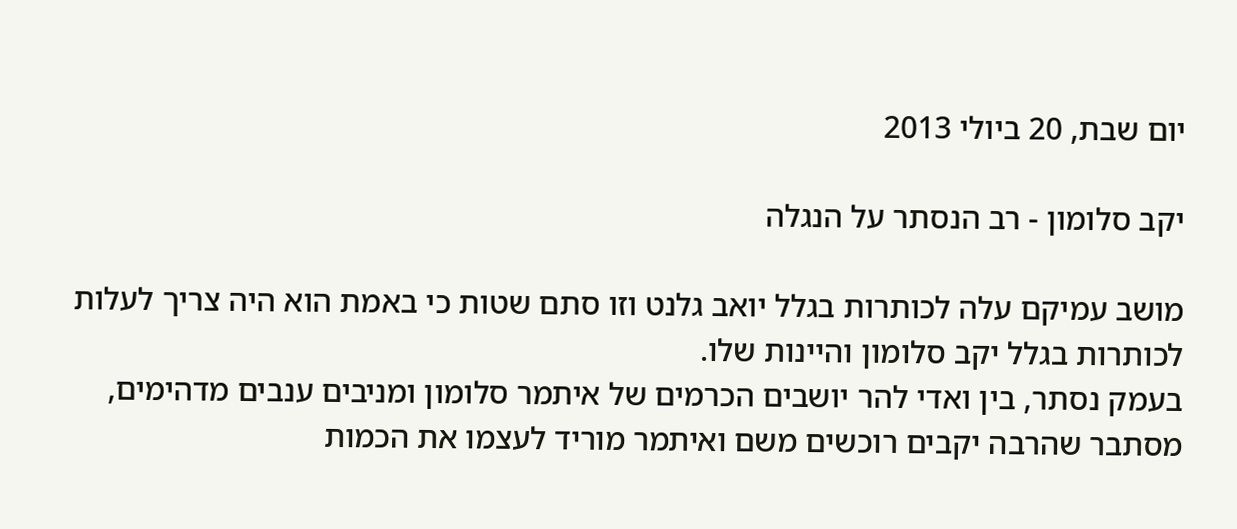יום שבת, 20 ביולי 2013

יקב סלומון - רב הנסתר על הנגלה

מושב עמיקם עלה לכותרות בגלל יואב גלנט וזו סתם שטות כי באמת הוא היה צריך לעלות לכותרות בגלל יקב סלומון והיינות שלו.
בעמק נסתר, בין ואדי להר יושבים הכרמים של איתמר סלומון ומניבים ענבים מדהימים, מסתבר שהרבה יקבים רוכשים משם ואיתמר מוריד לעצמו את הכמות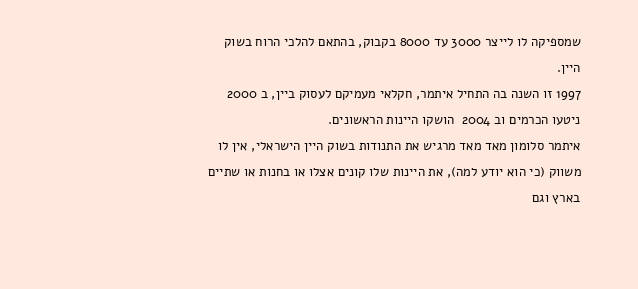שמספיקה לו לייצר 3000 עד 8000 בקבוק, בהתאם להלכי הרוח בשוק היין.
1997 זו השנה בה התחיל איתמר, חקלאי מעמיקם לעסוק ביין, ב 2000 ניטעו הכרמים וב 2004  הושקו היינות הראשונים.
איתמר סלומון מאד מאד מרגיש את התנודות בשוק היין הישראלי, אין לו משווק (כי הוא יודע למה), את היינות שלו קונים אצלו או בחנות או שתיים בארץ וגם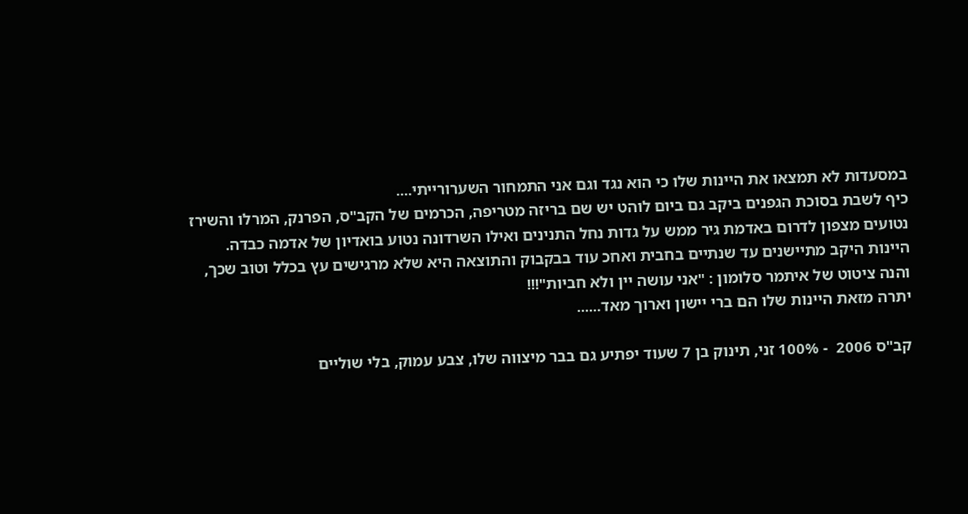במסעדות לא תמצאו את היינות שלו כי הוא נגד וגם אני התמחור השערורייתי....
כיף לשבת בסוכת הגפנים ביקב גם ביום לוהט יש שם בריזה מטריפה, הכרמים של הקב"ס, הפרנק, המרלו והשירז נטועים מצפון לדרום באדמת גיר ממש על גדות נחל התנינים ואילו השרדונה נטוע בואדיון של אדמה כבדה.
היינות היקב מתיישנים עד שנתיים בחבית ואחכ עוד בבקבוק והתוצאה היא שלא מרגישים עץ בכלל וטוב שכך, והנה ציטוט של איתמר סלומון : "אני עושה יין ולא חביות"!!!
יתרה מזאת היינות שלו הם ברי יישון וארוך מאד......

קב"ס 2006  - 100% זני, תינוק בן 7 שעוד יפתיע גם בבר מיצווה שלו, צבע עמוק, בלי שוליים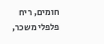חומים, ריח פלפלי משכר,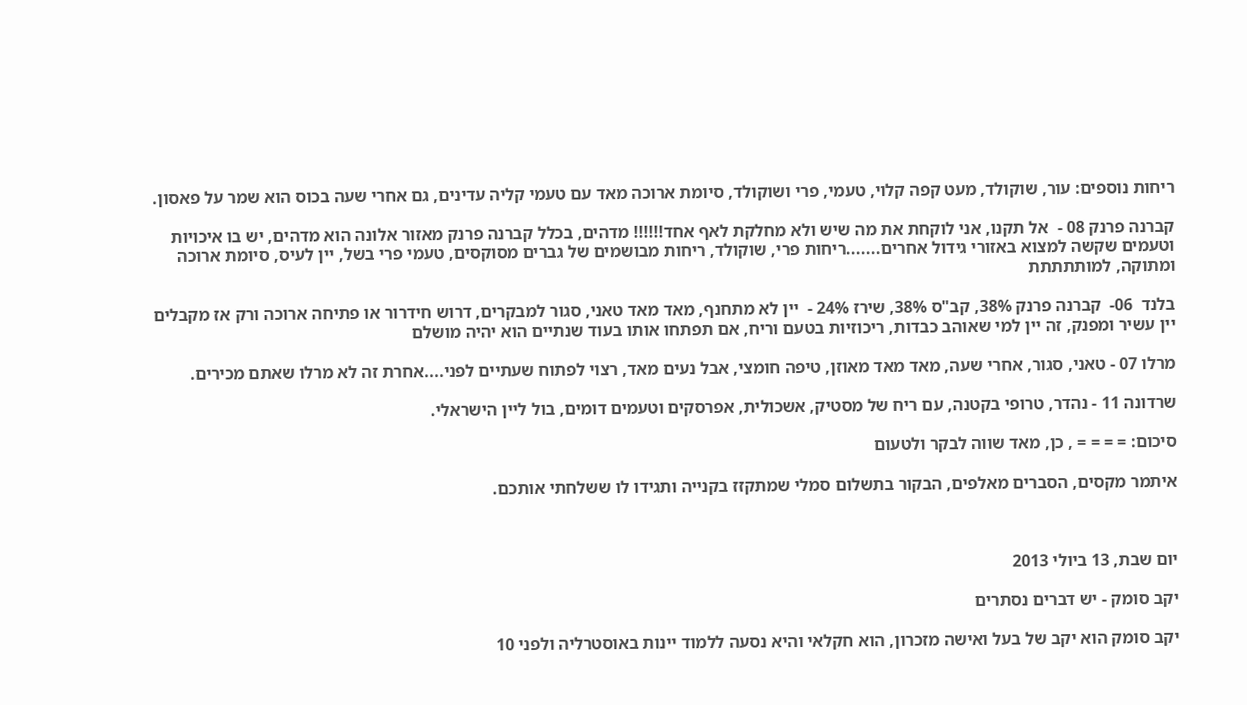ריחות נוספים: עור, שוקולד, מעט קפה קלוי, טעמי, פרי ושוקולד, סיומת ארוכה מאד עם טעמי קליה עדינים, גם אחרי שעה בכוס הוא שמר על פאסון.

קברנה פרנק 08 -  אל תקנו, אני לוקחת את מה שיש ולא מחלקת לאף אחד!!!!!! מדהים, בכלל קברנה פרנק מאזור אלונה הוא מדהים, יש בו איכויות וטעמים שקשה למצוא באזורי גידול אחרים.......ריחות פרי, שוקולד, ריחות מבושמים של גברים מסוקסים, טעמי פרי בשל, יין לעיס, סיומת ארוכה ומתוקה, למותתתתת

בלנד  06-  קברנה פרנק 38%, קב"ס 38%, שירז 24% -  יין לא מתחנף, מאד מאד טאני, סגור למבקרים, דרוש חידרור או פתיחה ארוכה ורק אז מקבלים יין עשיר ומפנק, זה יין למי שאוהב כבדות, ריכוזיות בטעם וריח, אם תפתחו אותו בעוד שנתיים הוא יהיה מושלם

מרלו 07 - טאני, סגור, אחרי שעה, מאד מאד מאוזן, טיפה חומצי, אבל נעים מאד, רצוי לפתוח שעתיים לפני....אחרת זה לא מרלו שאתם מכירים.

שרדונה 11 - נהדר, טרופי בקטנה, עם ריח של מסטיק, אשכולית, אפרסקים וטעמים דומים, בול ליין הישראלי.

סיכום: = = = = , כן, מאד שווה לבקר ולטעום

איתמר מקסים, הסברים מאלפים, הבקור בתשלום סמלי שמתקזז בקנייה ותגידו לו ששלחתי אותכם.



יום שבת, 13 ביולי 2013

יקב סומק - יש דברים נסתרים

יקב סומק הוא יקב של בעל ואישה מזכרון, הוא חקלאי והיא נסעה ללמוד יינות באוסטרליה ולפני 10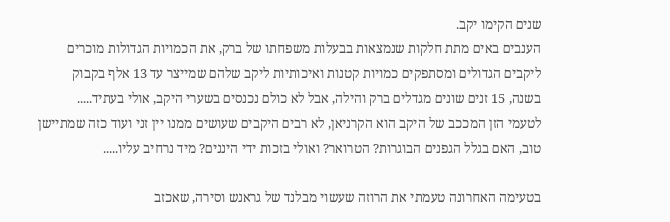שנים הקימו יקב.
הענבים באים מתת חלקות שנמצאות בבעלות משפחתו של ברק, את הכמויות הגדולות מוכרים ליקבים הגדולים ומסתפקים כמויות קטנות ואיכותיות ליקב שלהם שמייצר עד 13 אלף בקבוק בשנה, 15 זנים שונים מגדלים ברק והילה, אבל לא כולם נכנסים בשערי היקב, אולי בעתיד.....
לטעמי הזן המככב של היקב הוא הקרניאן, לא רבים היקבים שעושים ממנו יין זני ועוד כזה שמתיישן טוב, האם בגלל הגפנים הבוגרות? הטרואר? ואולי בזכות ידי היננים? מיד נרחיב עליו.....

בטעימה האחרונה טעמתי את הרוזה שעשוי מבלנד של גראנש וסירה, שאכזב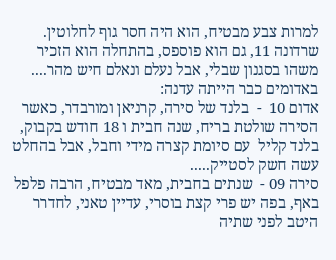למרות צבע מבטיח, הוא היה חסר גוף לחלוטין.
שרדונה 11, גם הוא פוספס, בהתחלה הוא הזכיר משהו בסגנון שבלי, אבל נעלם ונאלם חיש מהר....
באדומים כבר הייתה עדנה:
אדום 10  -  בלנד של סירה, קרניאן ומורבדר, כאשר הסירה שולטת בריח, שנה חבית ו 18 חודש בקבוק, בלנד קליל  עם סיומת קצרה מידי וחבל, אבל בהחלט עשה חשק לסטייק.....
סירה 09 -  שנתים בחבית, מאד מבטיח, הרבה פלפל באף, בפה יש פרי קצת בוסרי, עדיין טאני, לחדרר היטב לפני שתיה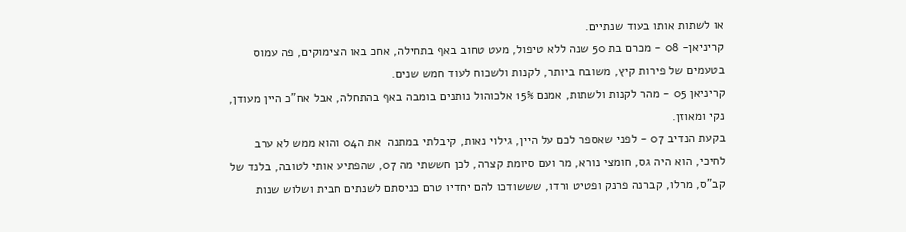או לשתות אותו בעוד שנתיים.
קריניאן- 08 - מכרם בת 50 שנה ללא טיפול, מעט טחוב באף בתחילה, אחכ באו הצימוקים, פה עמוס בטעמים של פירות קיץ, משובח ביותר, לקנות ולשכוח לעוד חמש שנים.
קריניאן 05 - מהר לקנות ולשתות, אמנם 15% אלכוהול נותנים בומבה באף בהתחלה, אבל אח"כ היין מעודן, נקי ומאוזן.
בקעת הנדיב 07 - לפני שאספר לכם על היין, גילוי נאות, קיבלתי במתנה  את ה04 והוא ממש לא ערב לחיכי, הוא היה גס, חומצי נורא, מר ועם סיומת קצרה, לכן חששתי מה 07, שהפתיע אותי לטובה, בלנד של קב"ס, מרלו, קברנה פרנק ופטיט ורדו, שששודכו להם יחדיו טרם כניסתם לשנתים חבית ושלוש שנות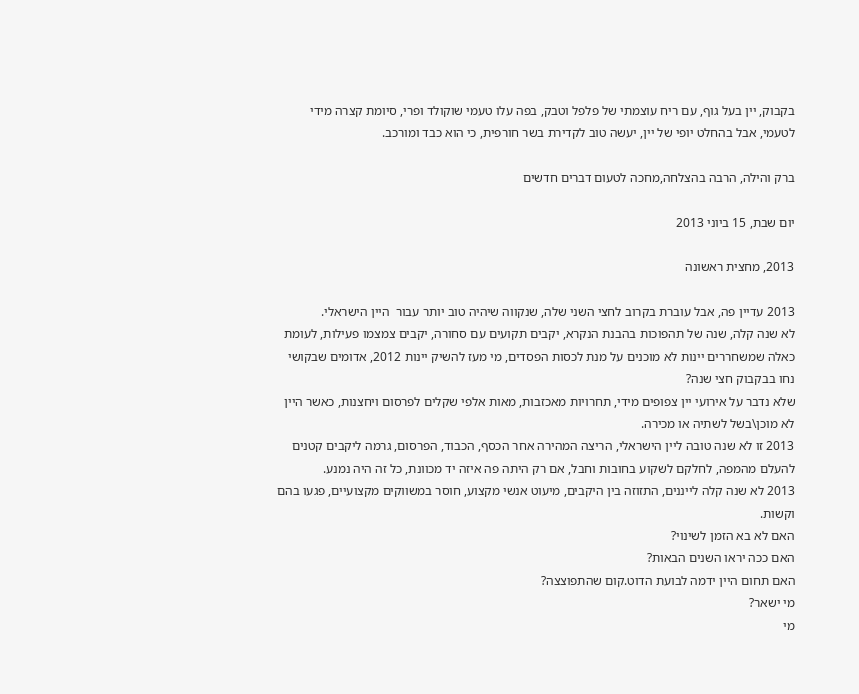בקבוק, יין בעל גוף, עם ריח עוצמתי של פלפל וטבק, בפה עלו טעמי שוקולד ופרי, סיומת קצרה מידי לטעמי, אבל בהחלט יופי של יין, יעשה טוב לקדירת בשר חורפית, כי הוא כבד ומורכב.

ברק והילה, הרבה בהצלחה,מחכה לטעום דברים חדשים

יום שבת, 15 ביוני 2013

2013, מחצית ראשונה

2013 עדיין פה, אבל עוברת בקרוב לחצי השני שלה, שנקווה שיהיה טוב יותר עבור  היין הישראלי.
לא שנה קלה, שנה של תהפוכות בהבנת הנקרא, יקבים תקועים עם סחורה, יקבים צמצמו פעילות, לעומת כאלה שמשחררים יינות לא מוכנים על מנת לכסות הפסדים, מי מעז להשיק יינות 2012, אדומים שבקושי נחו בבקבוק חצי שנה?
שלא נדבר על אירועי יין צפופים מידי, תחרויות מאכזבות, מאות אלפי שקלים לפרסום ויחצנות, כאשר היין לא מוכן\בשל לשתיה או מכירה.
2013 זו לא שנה טובה ליין הישראלי, הריצה המהירה אחר הכסף, הכבוד, הפרסום, גרמה ליקבים קטנים להעלם מהמפה, לחלקם לשקוע בחובות וחבל, אם רק היתה פה איזה יד מכוונת, כל זה היה נמנע.
2013 לא שנה קלה לייננים, התזוזה בין היקבים, מיעוט אנשי מקצוע, חוסר במשווקים מקצועיים, פגעו בהם וקשות.
האם לא בא הזמן לשינוי?
האם ככה יראו השנים הבאות?
האם תחום היין ידמה לבועת הדוט.קום שהתפוצצה?
מי ישאר?
מי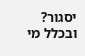יסגור?
ובכלל מי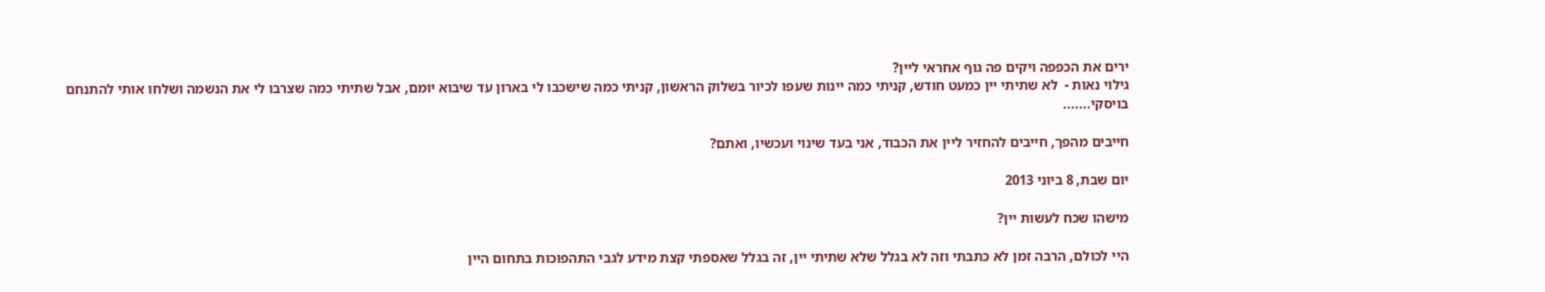ירים את הכפפה ויקים פה גוף אחראי ליין?
גילוי נאות -  לא שתיתי יין כמעט חודש, קניתי כמה יינות שעפו לכיור בשלוק הראשון, קניתי כמה שישכבו לי בארון עד שיבוא יומם, אבל שתיתי כמה שצרבו לי את הנשמה ושלחו אותי להתנחם בויסקי.......

חייבים מהפך, חייבים להחזיר ליין את הכבוד, אני בעד שינוי ועכשיו, ואתם?

יום שבת, 8 ביוני 2013

מישהו שכח לעשות יין?

היי לכולם, הרבה זמן לא כתבתי וזה לא בגלל שלא שתיתי יין, זה בגלל שאספתי קצת מידע לגבי התהפוכות בתחום היין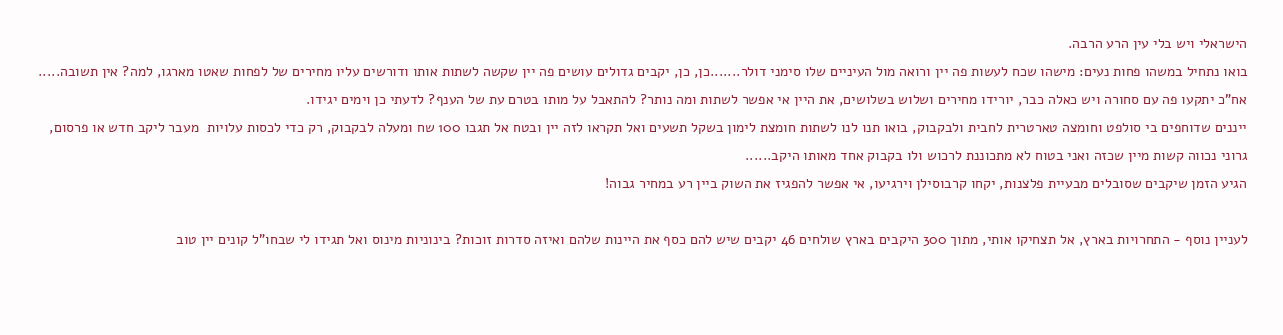הישראלי ויש בלי עין הרע הרבה.
בואו נתחיל במשהו פחות נעים: מישהו שכח לעשות פה יין ורואה מול העיניים שלו סימני דולר.......כן, כן, יקבים גדולים עושים פה יין שקשה לשתות אותו ודורשים עליו מחירים של לפחות שאטו מארגו, למה? אין תשובה.....
אח"כ יתקעו פה עם סחורה ויש כאלה כבר, יורידו מחירים ושלוש בשלושים, את היין אי אפשר לשתות ומה נותר? להתאבל על מותו בטרם עת של הענף? לדעתי כן וימים יגידו.
ייננים שדוחפים בי סולפט וחומצה טארטרית לחבית ולבקבוק, בואו תנו לנו לשתות חומצת לימון בשקל תשעים ואל תקראו לזה יין ובטח אל תגבו 100 שח ומעלה לבקבוק, רק כדי לכסות עלויות  מעבר ליקב חדש או פרסום, גרוני נכווה קשות מיין שכזה ואני בטוח לא מתכוננת לרכוש ולו בקבוק אחד מאותו היקב......
הגיע הזמן שיקבים שסובלים מבעיית פלצנות, יקחו קרבוסילן וירגיעו, אי אפשר להפגיז את השוק ביין רע במחיר גבוה!

לעניין נוסף - התחרויות בארץ, אל תצחיקו אותי, מתוך 300 היקבים בארץ שולחים 46 יקבים שיש להם כסף את היינות שלהם ואיזה סדרות זוכות? בינוניות מינוס ואל תגידו לי שבחו"ל קונים יין טוב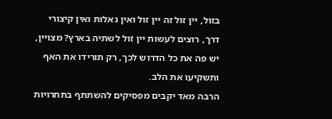בזול, יין זול זה יין זול ואין גאלות ואין קיצורי דרך, רוצים לעשות יין זול לשתיה בארץ? מצויין, יש פה את כל הדרוש לכך, רק תורידו את האף ותשקיעו את הלב.
הרבה מאד יקבים מפסיקים להשתתף בתחרויות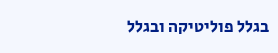בגלל פוליטיקה ובגלל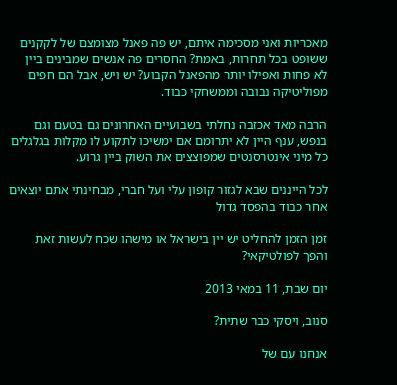מאכריות ואני מסכימה איתם, יש פה פאנל מצומצם של לקקנים ששופט בכל תחרות, באמת? החסרים פה אנשים שמבינים ביין לא פחות ואפילו יותר מהפאנל הקבוע? יש ויש, אבל הם חפים מפוליטיקה נבובה וממשחקי כבוד.

הרבה מאד אכזבה נחלתי בשבועיים האחרונים גם בטעם וגם בנפש, ענף היין לא יתרומם אם ימשיכו לתקוע לו מקלות בגלגלים כל מיני אינטרסנטים שמפוצצים את השוק ביין גרוע.

לכל הייננים שבא לגזור קופון עלי ועל חברי, מבחינתי אתם יוצאים אחר כבוד בהפסד גדול

זמן הזמן להחליט יש יין בישראל או מישהו שכח לעשות זאת והפך לפולטיקאי?

יום שבת, 11 במאי 2013

סנוב, ויסקי כבר שתית?

אנחנו עם של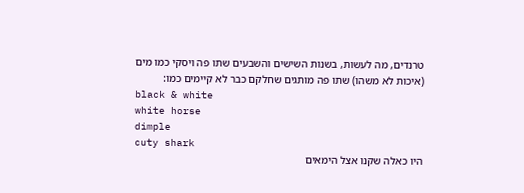טרנדים, מה לעשות, בשנות השישים והשבעים שתו פה ויסקי כמו מים (איכות לא משהו) שתו פה מותגים שחלקם כבר לא קיימים כמו:
black & white
white horse
dimple
cuty shark
היו כאלה שקנו אצל הימאים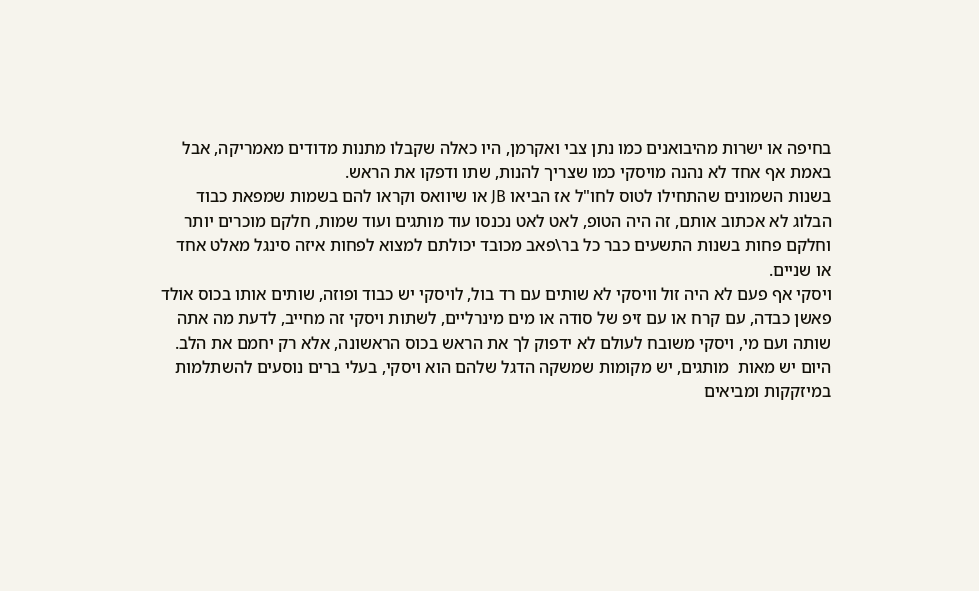בחיפה או ישרות מהיבואנים כמו נתן צבי ואקרמן, היו כאלה שקבלו מתנות מדודים מאמריקה, אבל באמת אף אחד לא נהנה מויסקי כמו שצריך להנות, שתו ודפקו את הראש.
בשנות השמונים שהתחילו לטוס לחו"ל אז הביאו JB או שיוואס וקראו להם בשמות שמפאת כבוד הבלוג לא אכתוב אותם, זה היה הטופ, לאט לאט נכנסו עוד מותגים ועוד שמות, חלקם מוכרים יותר וחלקם פחות בשנות התשעים כבר כל בר\פאב מכובד יכולתם למצוא לפחות איזה סינגל מאלט אחד או שניים.
ויסקי אף פעם לא היה זול וויסקי לא שותים עם רד בול, לויסקי יש כבוד ופוזה, שותים אותו בכוס אולד פאשן כבדה, עם קרח או עם זיפ של סודה או מים מינרליים, לשתות ויסקי זה מחייב, לדעת מה אתה שותה ועם מי, ויסקי משובח לעולם לא ידפוק לך את הראש בכוס הראשונה, אלא רק יחמם את הלב.
היום יש מאות  מותגים, יש מקומות שמשקה הדגל שלהם הוא ויסקי, בעלי ברים נוסעים להשתלמות במיזקקות ומביאים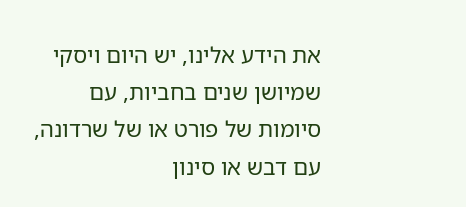את הידע אלינו, יש היום ויסקי שמיושן שנים בחביות, עם סיומות של פורט או של שרדונה, עם דבש או סינון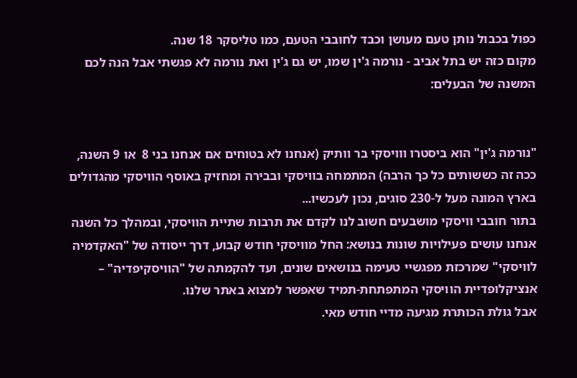כפול בכבול נותן טעם מעושן וכבד לחובבי הטעם, כמו טליסקר 18 שנה.
מקום כזה יש בתל אביב - נורמה ג'ין שמו, יש גם ג'ין ואת נורמה לא פגשתי אבל הנה לכם המשנה של הבעלים:


"נורמה ג'ין" הוא ביסטרו ווויסקי בר וותיק (אנחנו לא בטוחים אם אנחנו בני 8  או 9 השנה, ככה זה כששותים כל כך הרבה) המתמחה בוויסקי ובבירה ומחזיק באוסף הוויסקי מהגדולים בארץ המונה מעל ל-230 סוגים, נכון לעכשיו...
בתור חובבי וויסקי מושבעים חשוב לנו לקדם את תרבות שתיית הוויסקי, ובמהלך כל השנה אנחנו עושים פעילויות שונות בנושא: החל מוויסקי חודש קבוע, דרך ייסודה של "האקדמיה לוויסקי" שמרכזת מפגשיי טעימה בנושאים שונים, ועד להקמתה של "הוויסקיפדיה" – אנציקלופדיית הוויסקי המתפתחת-תמיד שאפשר למצוא באתר שלנו.
אבל גולת הכותרת מגיעה מדיי חודש מאי.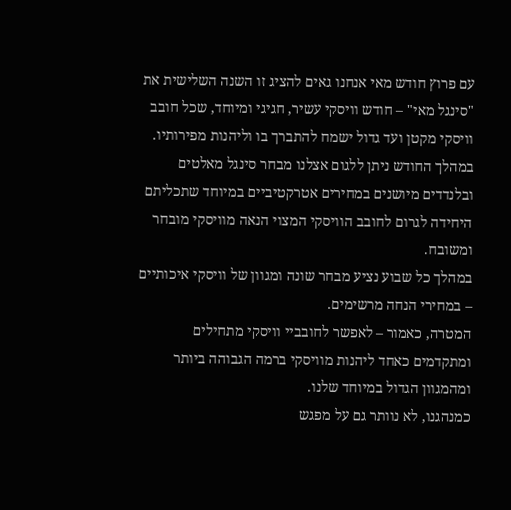עם פרוץ חודש מאי אנחנו גאים להציג זו השנה השלישית את "סינגל מאי" – חודש וויסקי עשיר, חגיגי ומיוחד, שכל חובב וויסקי מקטן ועד גדול ישמח להתברך בו וליהנות מפירותיו.
במהלך החודש ניתן ללגום אצלנו מבחר סינגל מאלטים ובלנדדים מיושנים במחירים אטרקטיביים במיוחד שתכליתם היחידה לגרום לחובב הוויסקי המצוי הנאה מוויסקי מובחר ומשובח.
במהלך כל שבוע נציע מבחר שונה ומגוון של וויסקי איכותיים – במחירי הנחה מרשימים.
המטרה, כאמור – לאפשר לחובביי וויסקי מתחילים ומתקדמים כאחד ליהנות מוויסקי ברמה הגבוהה ביותר ומהמגוון הגדול במיוחד שלנו.
כמנהגנו, לא נוותר גם על מפגש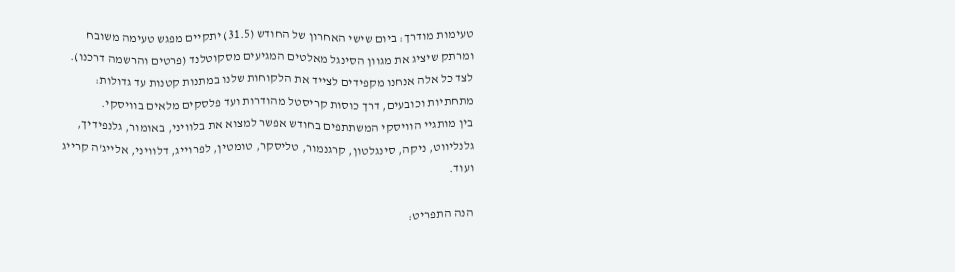טעימות מודרך: ביום שישי האחרון של החודש (31.5) יתקיים מפגש טעימה משובח ומרתק שיציג את מגוון הסינגל מאלטים המגיעים מסקוטלנד (פרטים והרשמה דרכנו).
לצד כל אלה אנחנו מקפידים לצייד את הלקוחות שלנו במתנות קטנות עד גדולות: מתחתיות וכובעים, דרך כוסות קריסטל מהודרות ועד פלסקים מלאים בוויסקי.
בין מותגיי הוויסקי המשתתפים בחודש אפשר למצוא את בלוויני, באומור, גלנפידיך, גלנליווט, ניקה, סינגלטון, קרגנמור, טליסקר, טומטין, לפרוייג, דלוויני, אלייג'ה קרייג ועוד.

הנה התפריט: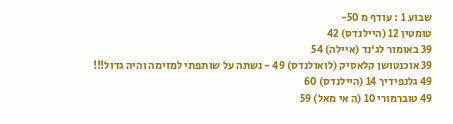שבוע 1 : עודף מ 50-
טומטין 12 (היילנדס) 42
39 באומור לג‘נד (איילה) 54
39 אוכנטושן קלאסיק (לואולנדס) 49 - נשתה על שותפתי למזימה והיה גדול!!!
49 גלנפידיך 14 (היילנדס) 60
49 טוברמורי 10 (ה אי מאל) 59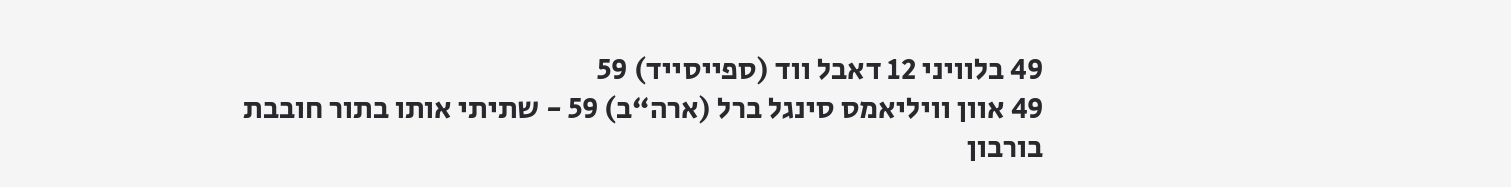49 בלוויני 12 דאבל ווד (ספייסייד) 59
49 אוון וויליאמס סינגל ברל (ארה“ב) 59 - שתיתי אותו בתור חובבת בורבון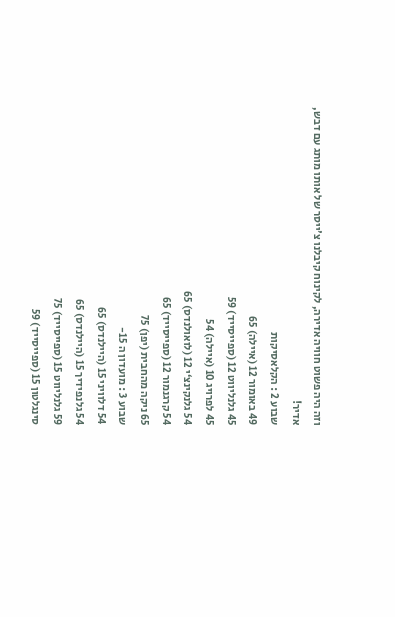וזה היה פשוט חוויה אדירה, לקינוח קיבלנו צ'ייסר של אותו מותג עם דבש, אדיר!
שבוע 2 : הקלאסיקות
49 באומור 12 (איילה) 65
45 גלנליווט 12 (ספייסייד) 59
45 לפרויג 10 (איילה) 54
54 גלנקינצ‘י 12 (לואולנדס) 65
54 קרגנמור 12 (ספייסייד) 65
65 ניקה מהחבית (יפן) 75
שבוע 3 : מועדון ה 15-
54 דלוויני 15 (היילנדס) 65
54 גלנפידיך 15 (היילנדס) 65
59 גלנליווט 15 (ספייסייד) 75
סינגלטון 15 (ספייסייד) 59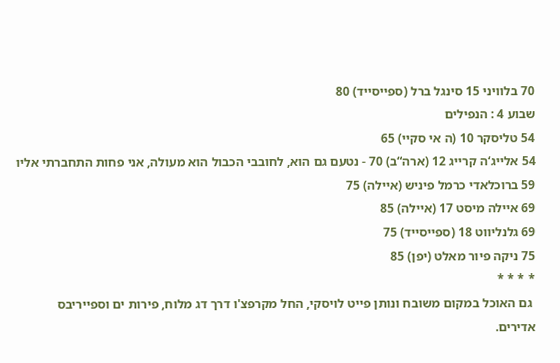70 בלוויני 15 סינגל ברל (ספייסייד) 80
שבוע 4 : הנפילים
54 טליסקר 10 (ה אי סקיי) 65
54 אלייג‘ה קרייג 12 (ארה“ב) 70 - נטעם גם הוא, לחובבי הכבול הוא מעולה, אני פחות התחברתי אליו
59 ברוכלאדי כרמל פיניש (איילה) 75
69 איילה מיסט 17 (איילה) 85
69 גלנליווט 18 (ספייסייד) 75
75 ניקה פיור מאלט (יפן) 85
* * * *
 גם האוכל במקום משובח ונותן פייט לויסקי, החל מקרפצ'ו דרך דג מלוח, פירות ים וספייריבס אדירים.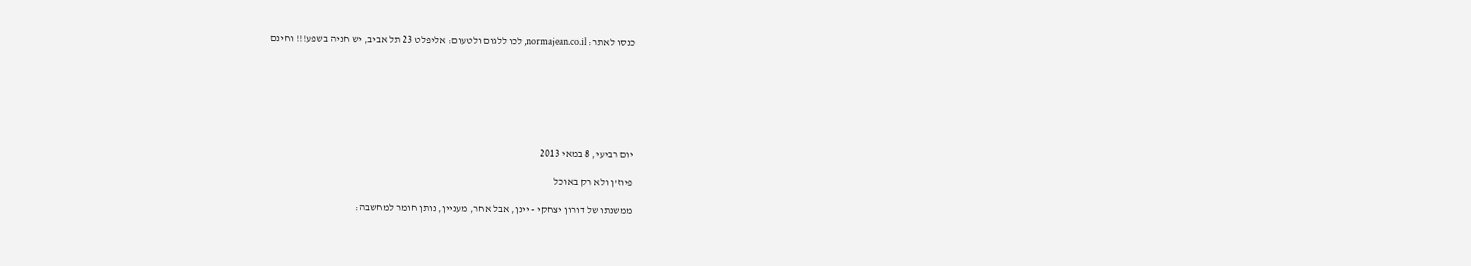כנסו לאתר: normajean.co.il, לכו ללגום ולטעום: אליפלט 23 תל אביב, יש חניה בשפע!!! וחינם







יום רביעי, 8 במאי 2013

פיוז'ן ולא רק באוכל

ממשנתו של דורון יצחקי - יינן, אבל אחר, מעניין, נותן חומר למחשבה: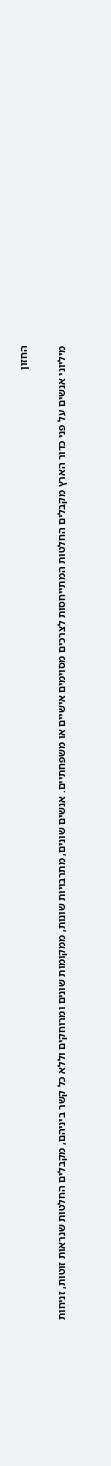החזון

מיליוני אנשים על פני כדור הארץ מקבלים החלטות המתייחסות לצרכים מסוימים אישיים או משפחתיים. אנשים שונים, מתרבויות שונות, ממקומות שונים ומרוחקים וללא כל קשר ביניהם, מקבלים החלטות שנראות זוטות, זניחות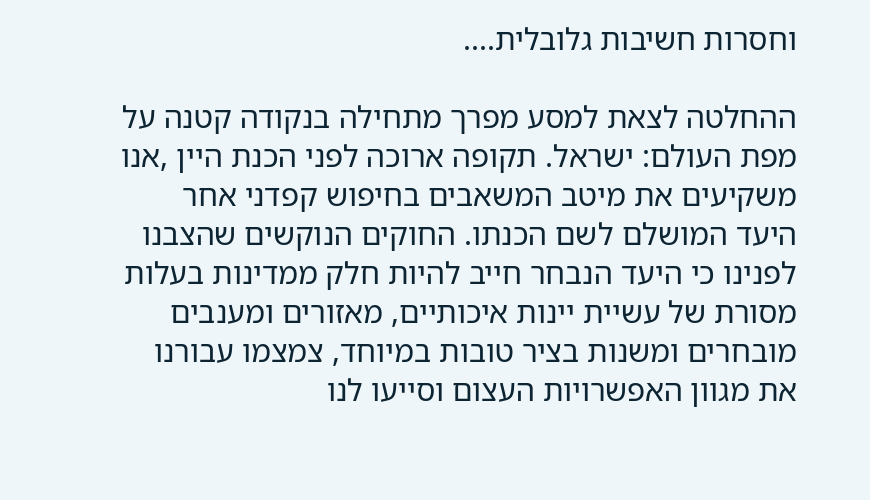וחסרות חשיבות גלובלית....

ההחלטה לצאת למסע מפרך מתחילה בנקודה קטנה על מפת העולם: ישראל. תקופה ארוכה לפני הכנת היין ,אנו משקיעים את מיטב המשאבים בחיפוש קפדני אחר היעד המושלם לשם הכנתו. החוקים הנוקשים שהצבנו לפנינו כי היעד הנבחר חייב להיות חלק ממדינות בעלות מסורת של עשיית יינות איכותיים, מאזורים ומענבים מובחרים ומשנות בציר טובות במיוחד, צמצמו עבורנו את מגוון האפשרויות העצום וסייעו לנו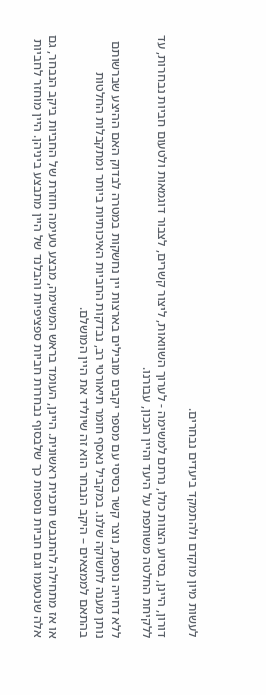לעשות מיון מוקדם ולהתמקד ביעדים נבחרים.

דורון, היינן, בסיוע הצוות כולו, נרתם למשימה - לערוך השוואות, ליצור קשרים, לצבור דוגמאות ולטעום חביות נבחרות, עד ללקיחת החלטה משותפת על היעד והיין הנכון, עבורנו.

ללא דחייה נוספת, נוצר קשר בסיסי עם מספר יקבים מובילים בארצות יין נחשקות במטרה לבדוק האם ההיצע שברשותם נותן מענה לתשוקה שלנו. במקביל נאסף חומר תיאורטי רב, נבדקות החביות האיכותיות ביותר ומתקבלות החלטות בהתאם לממצאים – היקב הנבחר הוא זה שיוליד את היין המושלם.

או אז מתחילה להתגבש תוכנית ראשונית. היינן, העומד בראש המשימה, מבצע טעימה חוזרת של החביות ביקב הנבחר, גם אלה שנטעמו וגם חביות נוספות כך שלבסוף נבחרות חביות ספציפיות והבלנד של היין מתבצע ביניהן. היין מוחזר לחביות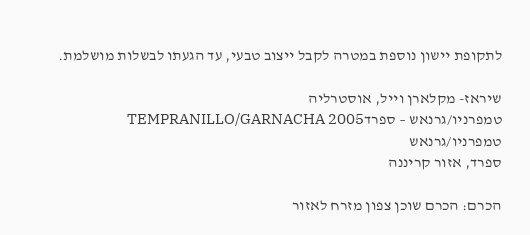לתקופת יישון נוספת במטרה לקבל ייצוב טבעי, עד הגעתו לבשלות מושלמת.

שיראז- מקלארן וייל, אוסטרליה
טמפרניו/גרנאש – ספרדTEMPRANILLO/GARNACHA 2005  טמפרניו/גרנאש
ספרד, אזור קריננה

הכרם: הכרם שוכן צפון מזרח לאזור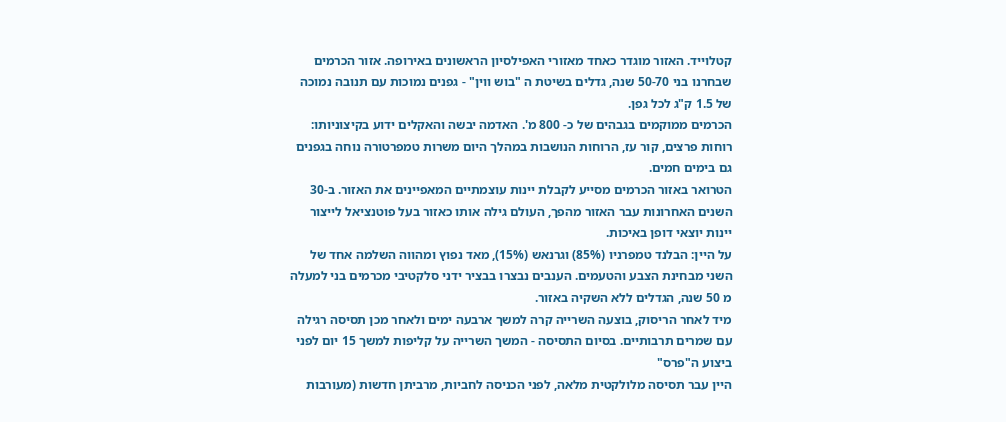קטלוייד. האזור מוגדר כאחד מאזורי האפילסיון הראשונים באירופה. אזור הכרמים שבחרנו בני 50-70 שנה, גדלים בשיטת ה "בוש ווין" - גפנים נמוכות עם תנובה נמוכה של 1.5 ק"ג לכל גפן.
הכרמים ממוקמים בגבהים של כ- 800 מ'. האדמה יבשה והאקלים ידוע בקיצוניותו: רוחות פרצים, קור עז, הרוחות הנושבות במהלך היום משרות טמפרטורה נוחה בגפנים גם בימים חמים.
הטרואר באזור הכרמים מסייע לקבלת יינות עוצמתיים המאפיינים את האזור. ב-30 השנים האחרונות עבר האזור מהפך, העולם גילה אותו כאזור בעל פוטנציאל לייצור יינות יוצאי דופן באיכות.
על היין: הבלנד טמפרניו (85%) וגרנאש (15%), מאד נפוץ ומהווה השלמה אחד של השני מבחינת הצבע והטעמים. הענבים נבצרו בבציר ידני סלקטיבי מכרמים בני למעלה מ 50 שנה, הגדלים ללא השקיה באזור.
מיד לאחר הריסוק, בוצעה השרייה קרה למשך ארבעה ימים ולאחר מכן תסיסה רגילה עם שמרים תרבותיים. בסיום התסיסה - המשך השרייה על קליפות למשך 15 יום לפני ביצוע ה"פרס"
היין עבר תסיסה מלולקטית מלאה, לפני הכניסה לחביות, מרביתן חדשות (מעורבות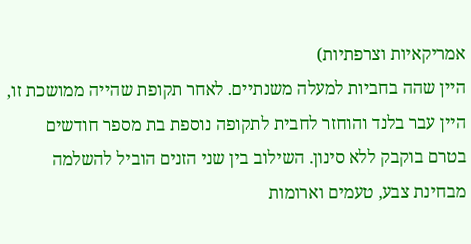אמריקאיות וצרפתיות)
היין שהה בחביות למעלה משנתיים. לאחר תקופת שהייה ממושכת זו, היין עבר בלנד והוחזר לחבית לתקופה נוספת בת מספר חודשים בטרם בוקבק ללא סינון. השילוב בין שני הזנים הוביל להשלמה מבחינת צבע, טעמים וארומות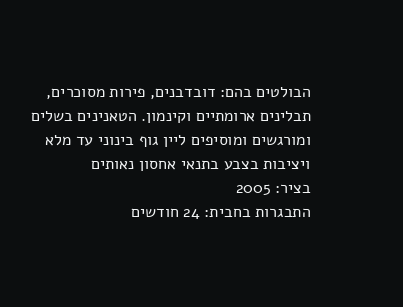הבולטים בהם: דובדבנים, פירות מסוכרים, תבלינים ארומתיים וקינמון. הטאנינים בשלים ומורגשים ומוסיפים ליין גוף בינוני עד מלא ויציבות בצבע בתנאי אחסון נאותים
בציר: 2005
התבגרות בחבית: 24 חודשים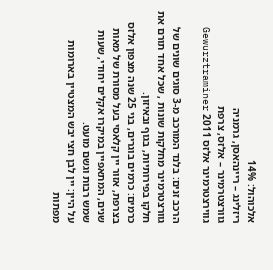אלכוהול: 14%
ריזלינג – ריינהאסן, גרמניה
גוורצטרמינר – אלזס, צרפת
גווירצטרמינר אלזס 2011 Gewurztraminer

הרכב זנים: בלנד המורכב מ-3 סוגים שונים של גוורצטרמינר מחלקות שונות , שכל אחד תורם את חלקו בפירותיות, בגוף ובאיזון.
כרמים: כרמים בוגרים, בני 25 שנה מצפון אלזס בצרפת, אזור יין קלאסי בעל מסורת של מאות שנים, המתאפיין במיקרו אקלים יחודי, שעות שמש רבות וגשם מועט.
על היין: יין לבן חצי יבש המצטיין בארומות מפתות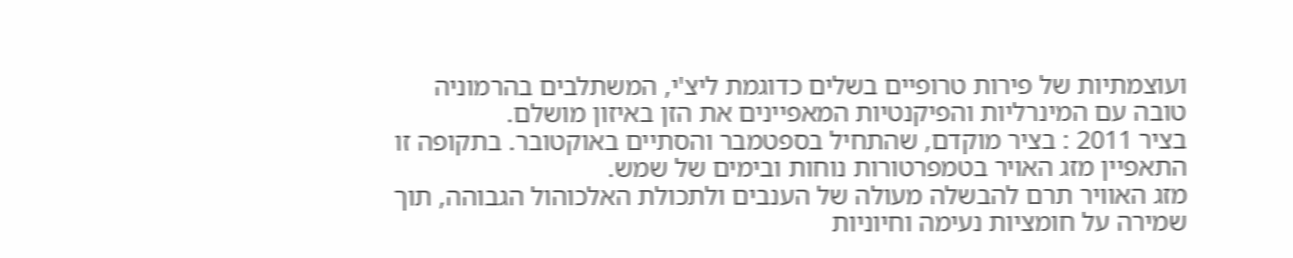ועוצמתיות של פירות טרופיים בשלים כדוגמת ליצ'י, המשתלבים בהרמוניה טובה עם המינרליות והפיקנטיות המאפיינים את הזן באיזון מושלם.
בציר 2011 : בציר מוקדם, שהתחיל בספטמבר והסתיים באוקטובר. בתקופה זו התאפיין מזג האויר בטמפרטורות נוחות ובימים של שמש.
מזג האוויר תרם להבשלה מעולה של הענבים ולתכולת האלכוהול הגבוהה, תוך שמירה על חומציות נעימה וחיוניות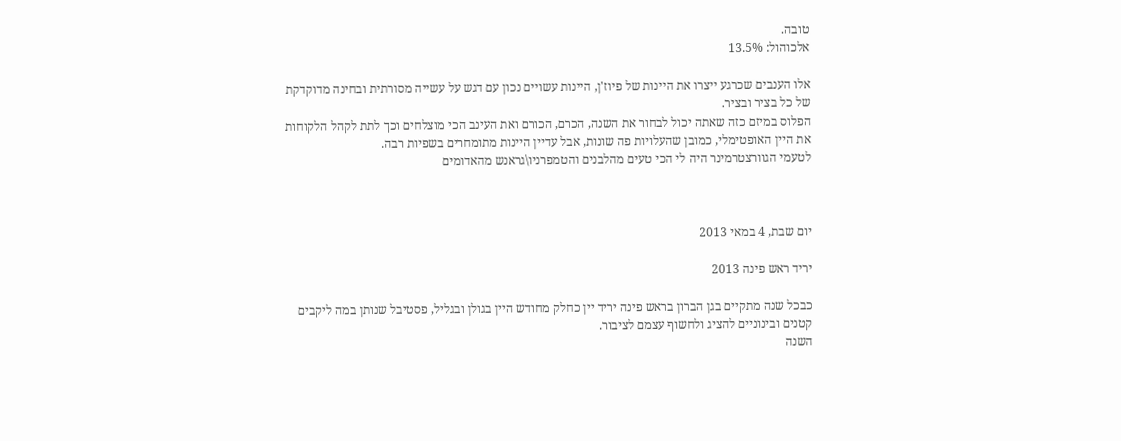טובה.
אלכוהול: 13.5%

אלו הענבים שכרגע ייצרו את היינות של פיוז'ן, היינות עשויים נכון עם דגש על עשייה מסורתית ובחינה מדוקדקת של כל בציר ובציר.
הפלוס במיזם כזה שאתה יכול לבחור את השנה, הכרם, הכורם ואת העינב הכי מוצלחים וכך לתת לקהל הלקוחות את היין האופטימלי, כמובן שהעלויות פה שונות, אבל עדיין היינות מתומחרים בשפיות רבה.
לטעמי הגוורצטרמינר היה לי הכי טעים מהלבנים והטמפרניו\גראנש מהאדומים



יום שבת, 4 במאי 2013

יריד ראש פינה 2013

כבכל שנה מתקיים בגן הברון בראש פינה יריד יין כחלק מחודש היין בגולן ובגליל, פסטיבל שנותן במה ליקבים קטנים ובינוניים להציג ולחשוף עצמם לציבור.
השנה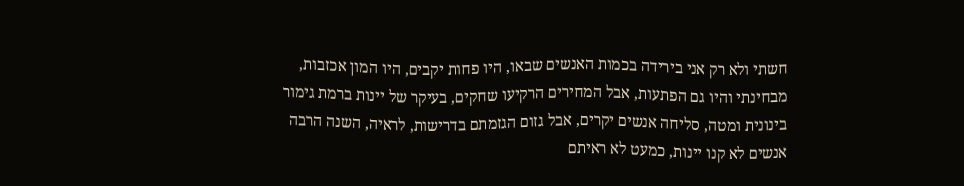חשתי ולא רק אני בירידה בכמות האנשים שבאו, היו פחות יקבים, היו המון אכזבות, מבחינתי והיו גם הפתעות, אבל המחירים הרקיעו שחקים, בעיקר של יינות ברמת גימור בינונית ומטה, סליחה אנשים יקרים, אבל גזום הגזמתם בדרישות, לראיה, השנה הרבה אנשים לא קנו יינות, כמעט לא ראיתם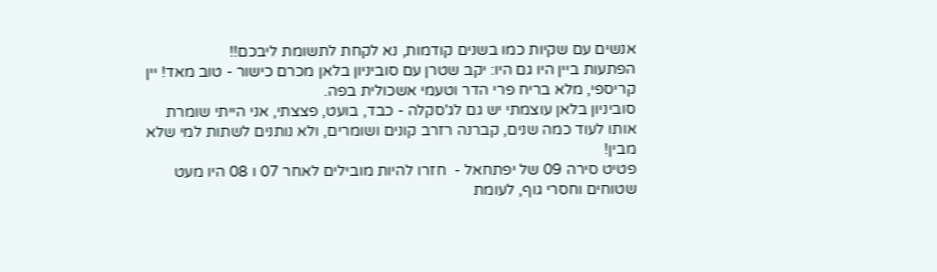אנשים עם שקיות כמו בשנים קודמות, נא לקחת לתשומת ליבכם!!
הפתעות ביין היו גם היו: יקב שטרן עם סוביניון בלאן מכרם כישור - טוב מאד! יין קריספי, מלא בריח פרי הדר וטעמי אשכולית בפה.
סוביניון בלאן עוצמתי יש גם לג'סקלה - כבד, בועט, פצצתי, אני הייתי שומרת אותו לעוד כמה שנים, קברנה רזרב קונים ושומרים, ולא נותנים לשתות למי שלא מבין!
פטיט סירה 09 של יפתחאל -  חזרו להיות מובילים לאחר 07 ו 08 היו מעט שטוחים וחסרי גוף, לעומת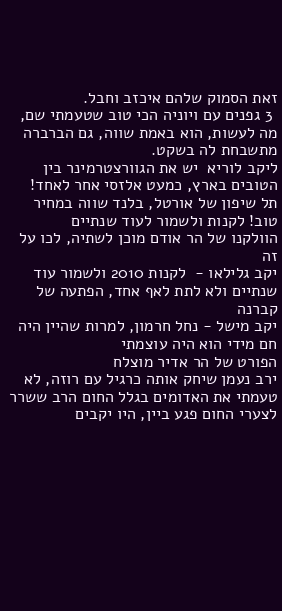זאת הסמוק שלהם איכזב וחבל.
 3 גפנים עם ויוניה הכי טוב שטעמתי שם, מה לעשות, הוא באמת שווה, גם הברברה מתשבחת לה בשקט.
ליקב לוריא  יש את הגוורצטרמינר בין הטובים בארץ, כמעט אלזסי אחר לאחד!
תל שיפון של אורטל, בלנד שווה במחיר טוב! לקנות ולשמור לעוד שנתיים
הוולקנו של הר אודם מוכן לשתיה, לכו על זה
יקב גלילאו -  לקנות 2010 ולשמור עוד שנתיים ולא לתת לאף אחד, הפתעה של קברנה
יקב מישל - נחל חרמון, למרות שהיין היה חם מידי הוא היה עוצמתי
הפורט של הר אדיר מוצלח
ירב נעמן שיחק אותה כרגיל עם רוזה, לא טעמתי את האדומים בגלל החום הרב ששרר
לצערי החום פגע ביין, היו יקבים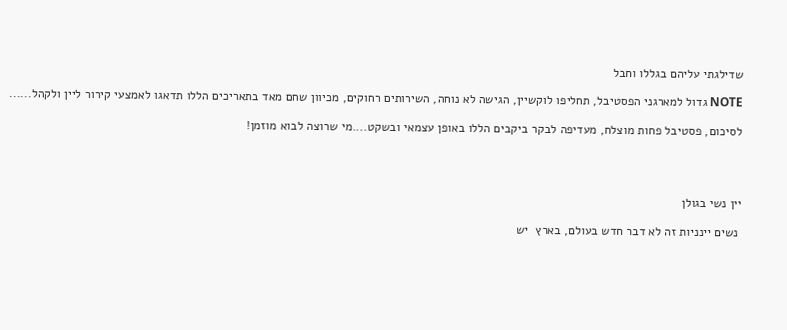שדילגתי עליהם בגללו וחבל

NOTE גדול למארגני הפסטיבל, תחליפו לוקשיין, הגישה לא נוחה, השירותים רחוקים, מכיוון שחם מאד בתאריכים הללו תדאגו לאמצעי קירור ליין ולקהל......

לסיכום, פסטיבל פחות מוצלח, מעדיפה לבקר ביקבים הללו באופן עצמאי ובשקט....מי שרוצה לבוא מוזמן!




יין נשי בגולן

 נשים יינניות זה לא דבר חדש בעולם, בארץ  יש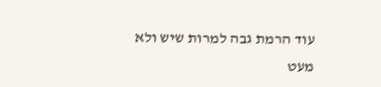עוד הרמת גבה למרות שיש ולא מעט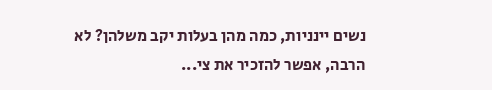נשים יינניות, כמה מהן בעלות יקב משלהן? לא הרבה, אפשר להזכיר את צי...